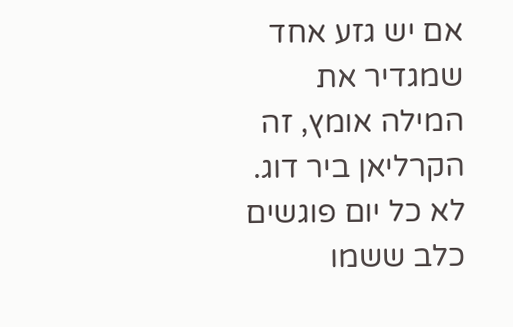אם יש גזע אחד שמגדיר את המילה אומץ, זה הקרליאן ביר דוג. לא כל יום פוגשים כלב ששמו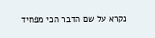נקרא על שם הדבר הכי מפחיד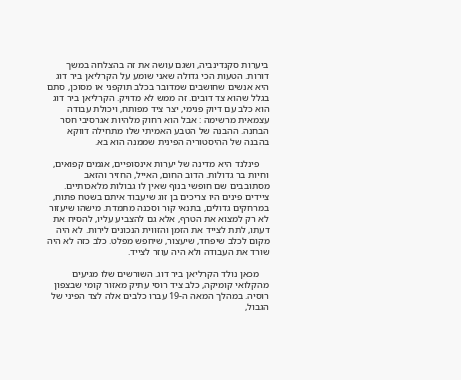ביערות סקנדינביה, ושגם עושה את זה בהצלחה במשך דורות. הטעות הכי גדולה שאני שומע על הקרליאן ביר דוג היא אנשים שחושבים שמדובר בכלב תוקפני או מסוכן, סתם בגלל שהוא צד דובים. זה ממש לא מדויק. הקרליאן ביר דוג הוא כלב עם דיוק פנימי, יצר ציד מפותח, ויכולת עבודה עצמאית מרשימה : אבל הוא רחוק מלהיות אגרסיבי חסר הבחנה. ההבנה של הטבע האמיתי שלו מתחילה דווקא בהבנה של ההיסטוריה הפינית שממנה הוא בא.

    פינלנד היא מדינה של יערות אינסופיים, אגמים קפואים, וחיות בר גדולות. הדוב החום, האייל, החזיר והזאב מסתובבים שם חופשי בנוף שאין לו גבולות מלאכותיים. ציידים פינים היו צריכים בן זוג שיעבוד איתם בשטח פתוח, במרחקים גדולים, בתנאי קור וסכנה מתמדת. מישהו שיעזור לא רק למצוא את הטרף, אלא גם להצביע עליו, להסיח את דעתו, לתת לצייד את הזמן והזווית הנכונים לירות. לא היה מקום לכלב שיפחד, שיעצור, שיחפש מפלט. כלב כזה לא היה שורד את העבודה ולא היה עוזר לצייד.

    מכאן נולד הקרליאן ביר דוג. השורשים שלו מגיעים מהקלואי קומיקה, כלב ציד רוסי עתיק מאזור קומי שבצפון רוסיה. במהלך המאה ה-19 עברו כלבים אלה לצד הפיני של הגבול,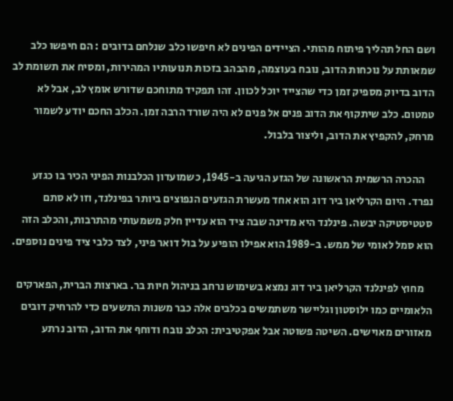ושם החל תהליך פיתוח מהותי. הציידים הפינים לא חיפשו כלב שנלחם בדובים : הם חיפשו כלב שמאותת על נוכחות הדוב, נובח בעוצמה, מהבהב בזכות תנועותיו המהירות, ומסיח את תשומת לב הדוב בדיוק מספיק זמן כדי שהצייד יוכל לכוון. זהו תפקיד מתוחכם שדורש אומץ לב, אבל לא טמטום. כלב שיתקוף את הדוב פנים אל פנים לא היה שורד הרבה זמן. הכלב החכם יודע לשמור מרחק, להקפיץ את הדוב, וליצור בלבול.

    ההכרה הרשמית הראשונה של הגזע הגיעה ב-1945, כשמועדון הכלבנות הפיני הכיר בו כגזע נפרד. היום הקרליאן ביר דוג הוא אחד מעשרת הגזעים הנפוצים ביותר בפינלנד, וזו לא סתם סטטיסטיקה יבשה. פינלנד היא מדינה שבה ציד הוא עדיין חלק משמעותי מהתרבות, והכלב הזה הוא סמל לאומי של ממש. ב-1989 הוא אפילו הופיע על בול דואר פיני, לצד כלבי ציד פינים נוספים.

    מחוץ לפינלנד הקרליאן ביר דוג נמצא בשימוש נרחב בניהול חיות בר. בארצות הברית, הפארקים הלאומיים כמו ילוסטון וגליישר משתמשים בכלבים אלה כבר משנות התשעים כדי להרחיק דובים מאזורים מאוישים. השיטה פשוטה אבל אפקטיבית: הכלב נובח ודוחף את הדוב, הדוב נרתע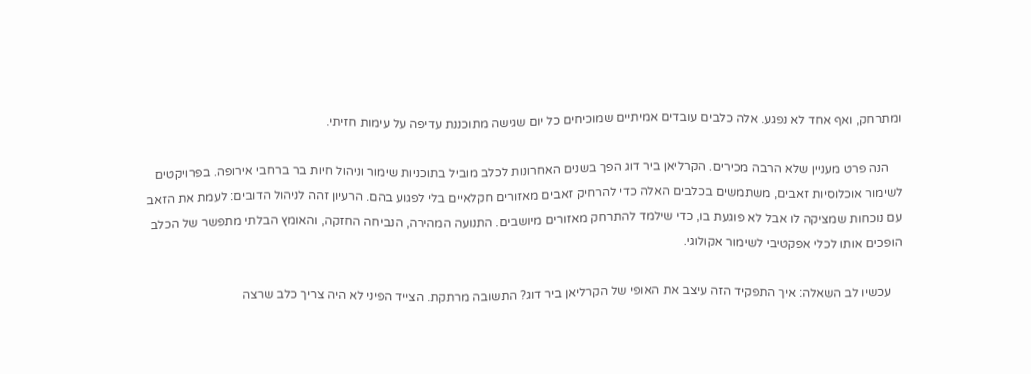ומתרחק, ואף אחד לא נפגע. אלה כלבים עובדים אמיתיים שמוכיחים כל יום שגישה מתוכננת עדיפה על עימות חזיתי.

    הנה פרט מעניין שלא הרבה מכירים. הקרליאן ביר דוג הפך בשנים האחרונות לכלב מוביל בתוכניות שימור וניהול חיות בר ברחבי אירופה. בפרויקטים לשימור אוכלוסיות זאבים, משתמשים בכלבים האלה כדי להרחיק זאבים מאזורים חקלאיים בלי לפגוע בהם. הרעיון זהה לניהול הדובים: לעמת את הזאב עם נוכחות שמציקה לו אבל לא פוגעת בו, כדי שילמד להתרחק מאזורים מיושבים. התנועה המהירה, הנביחה החזקה, והאומץ הבלתי מתפשר של הכלב הופכים אותו לכלי אפקטיבי לשימור אקולוגי.

    עכשיו לב השאלה: איך התפקיד הזה עיצב את האופי של הקרליאן ביר דוג? התשובה מרתקת. הצייד הפיני לא היה צריך כלב שרצה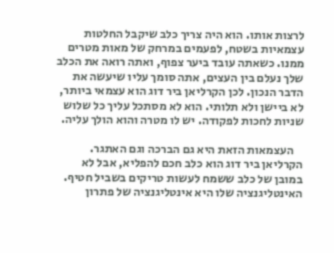לרצות אותו. הוא היה צריך כלב שיקבל החלטות עצמאיות בשטח, לפעמים במרחק של מאות מטרים ממנו. כשאתה עובד ביער צפוף, ואתה רואה את הכלב שלך נעלם בין העצים, אתה סומך עליו שיעשה את הדבר הנכון. לכן הקרליאן ביר דוג הוא עצמאי ביותר, לא ביישן ולא תלותי. הוא לא מסתכל עליך כל שלוש שניות לחכות לפקודה. יש לו מטרה והוא הולך עליה.

    העצמאות הזאת היא גם הברכה וגם האתגר. הקרליאן ביר דוג הוא כלב חכם להפליא, אבל לא במובן של כלב ששמח לעשות טריקים בשביל חטיף. האינטליגנציה שלו היא אינטליגנציה של פתרון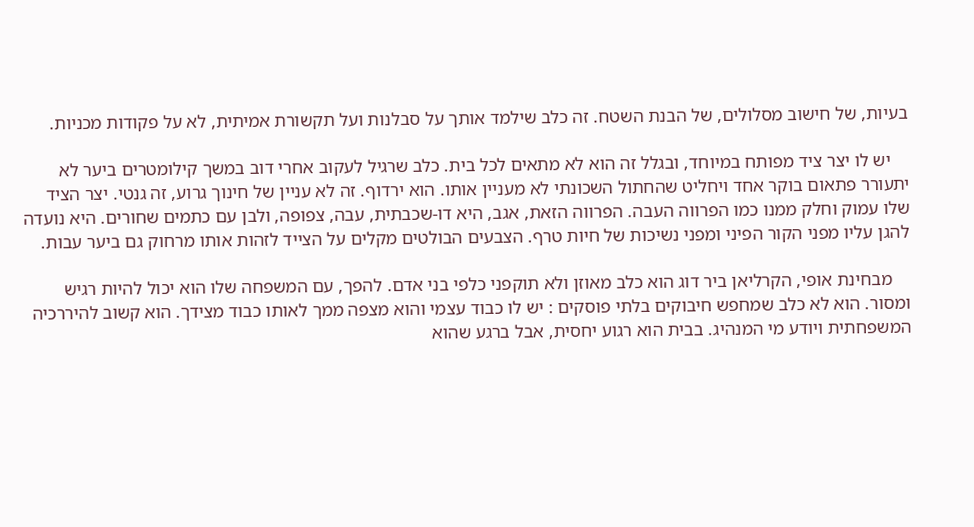בעיות, של חישוב מסלולים, של הבנת השטח. זה כלב שילמד אותך על סבלנות ועל תקשורת אמיתית, לא על פקודות מכניות.

    יש לו יצר ציד מפותח במיוחד, ובגלל זה הוא לא מתאים לכל בית. כלב שרגיל לעקוב אחרי דוב במשך קילומטרים ביער לא יתעורר פתאום בוקר אחד ויחליט שהחתול השכונתי לא מעניין אותו. הוא ירדוף. זה לא עניין של חינוך גרוע, זה גנטי. יצר הציד שלו עמוק וחלק ממנו כמו הפרווה העבה. הפרווה הזאת, אגב, היא דו-שכבתית, עבה, צפופה, ולבן עם כתמים שחורים. היא נועדה להגן עליו מפני הקור הפיני ומפני נשיכות של חיות טרף. הצבעים הבולטים מקלים על הצייד לזהות אותו מרחוק גם ביער עבות.

    מבחינת אופי, הקרליאן ביר דוג הוא כלב מאוזן ולא תוקפני כלפי בני אדם. להפך, עם המשפחה שלו הוא יכול להיות רגיש ומסור. הוא לא כלב שמחפש חיבוקים בלתי פוסקים : יש לו כבוד עצמי והוא מצפה ממך לאותו כבוד מצידך. הוא קשוב להיררכיה המשפחתית ויודע מי המנהיג. בבית הוא רגוע יחסית, אבל ברגע שהוא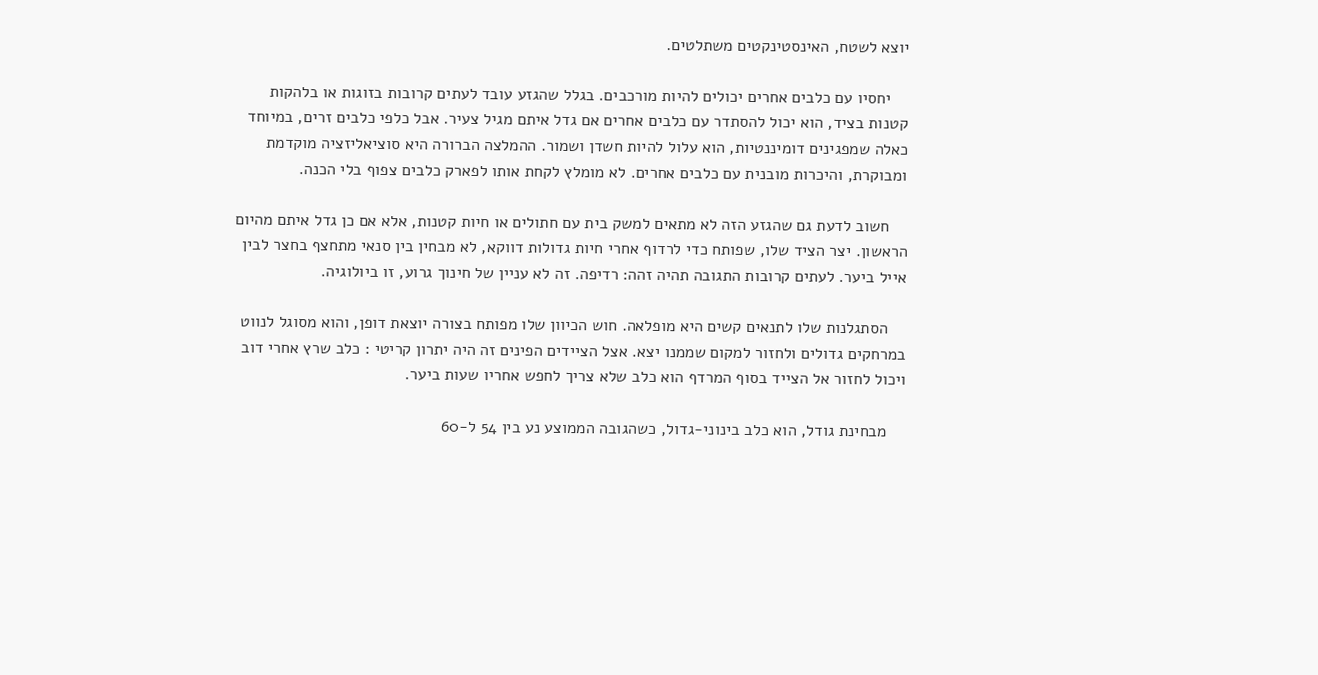יוצא לשטח, האינסטינקטים משתלטים.

    יחסיו עם כלבים אחרים יכולים להיות מורכבים. בגלל שהגזע עובד לעתים קרובות בזוגות או בלהקות קטנות בציד, הוא יכול להסתדר עם כלבים אחרים אם גדל איתם מגיל צעיר. אבל כלפי כלבים זרים, במיוחד כאלה שמפגינים דומיננטיות, הוא עלול להיות חשדן ושמור. ההמלצה הברורה היא סוציאליזציה מוקדמת ומבוקרת, והיכרות מובנית עם כלבים אחרים. לא מומלץ לקחת אותו לפארק כלבים צפוף בלי הכנה.

    חשוב לדעת גם שהגזע הזה לא מתאים למשק בית עם חתולים או חיות קטנות, אלא אם כן גדל איתם מהיום הראשון. יצר הציד שלו, שפותח כדי לרדוף אחרי חיות גדולות דווקא, לא מבחין בין סנאי מתחצף בחצר לבין אייל ביער. לעתים קרובות התגובה תהיה זהה: רדיפה. זה לא עניין של חינוך גרוע, זו ביולוגיה.

    הסתגלנות שלו לתנאים קשים היא מופלאה. חוש הכיוון שלו מפותח בצורה יוצאת דופן, והוא מסוגל לנווט במרחקים גדולים ולחזור למקום שממנו יצא. אצל הציידים הפינים זה היה יתרון קריטי : כלב שרץ אחרי דוב ויכול לחזור אל הצייד בסוף המרדף הוא כלב שלא צריך לחפש אחריו שעות ביער.

    מבחינת גודל, הוא כלב בינוני-גדול, כשהגובה הממוצע נע בין 54 ל-60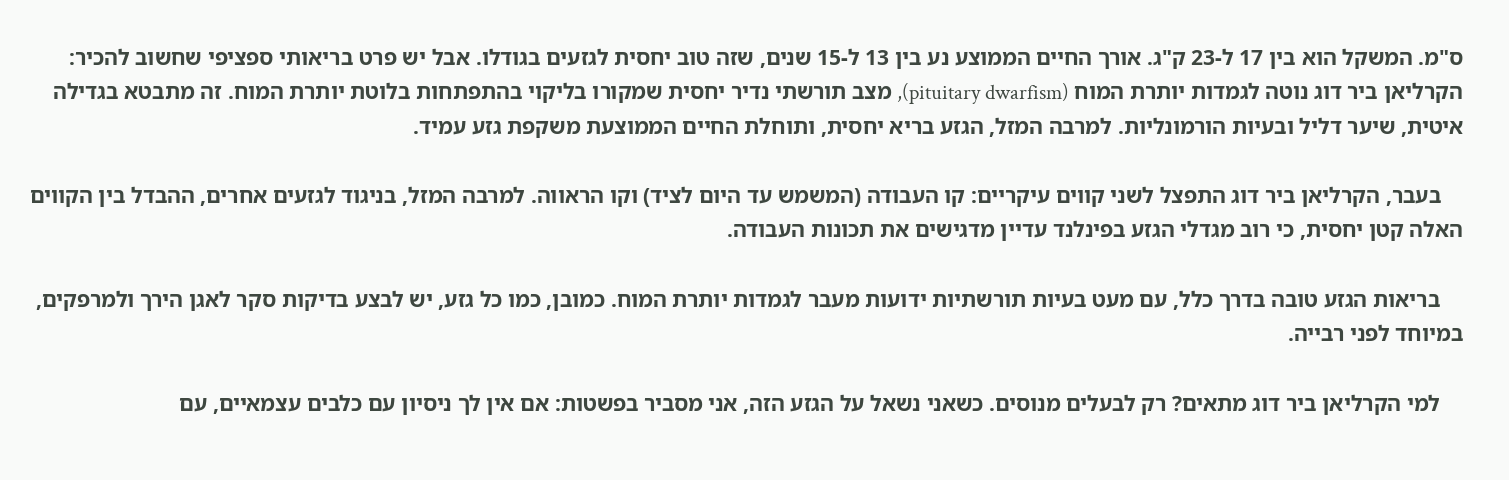ס"מ. המשקל הוא בין 17 ל-23 ק"ג. אורך החיים הממוצע נע בין 13 ל-15 שנים, שזה טוב יחסית לגזעים בגודלו. אבל יש פרט בריאותי ספציפי שחשוב להכיר: הקרליאן ביר דוג נוטה לגמדות יותרת המוח (pituitary dwarfism), מצב תורשתי נדיר יחסית שמקורו בליקוי בהתפתחות בלוטת יותרת המוח. זה מתבטא בגדילה איטית, שיער דליל ובעיות הורמונליות. למרבה המזל, הגזע בריא יחסית, ותוחלת החיים הממוצעת משקפת גזע עמיד.

    בעבר, הקרליאן ביר דוג התפצל לשני קווים עיקריים: קו העבודה (המשמש עד היום לציד) וקו הראווה. למרבה המזל, בניגוד לגזעים אחרים, ההבדל בין הקווים האלה קטן יחסית, כי רוב מגדלי הגזע בפינלנד עדיין מדגישים את תכונות העבודה.

    בריאות הגזע טובה בדרך כלל, עם מעט בעיות תורשתיות ידועות מעבר לגמדות יותרת המוח. כמובן, כמו כל גזע, יש לבצע בדיקות סקר לאגן הירך ולמרפקים, במיוחד לפני רבייה.

    למי הקרליאן ביר דוג מתאים? רק לבעלים מנוסים. כשאני נשאל על הגזע הזה, אני מסביר בפשטות: אם אין לך ניסיון עם כלבים עצמאיים, עם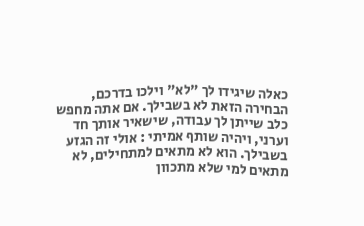כאלה שיגידו לך "לא" וילכו בדרכם, הבחירה הזאת לא בשבילך. אם אתה מחפש כלב שייתן לך עבודה, שישאיר אותך חד וערני, ויהיה שותף אמיתי : אולי זה הגזע בשבילך. הוא לא מתאים למתחילים, לא מתאים למי שלא מתכוון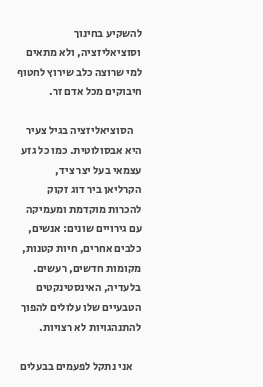להשקיע בחינוך וסוציאליזציה, ולא מתאים למי שרוצה כלב שירוץ לחטוף חיבוקים מכל אדם זר.

    הסוציאליזציה בגיל צעיר היא אבסולוטית. כמו כל גזע עצמאי בעל יצר ציד, הקרליאן ביר דוג זקוק להכרות מוקדמת ומעמיקה עם גירויים שונים: אנשים, כלבים אחרים, חיות קטנות, מקומות חדשים, רעשים. בלעדיה, האינסטינקטים הטבעיים שלו עלולים להפוך להתנהגויות לא רצויות.

    אני נתקל לפעמים בבעלים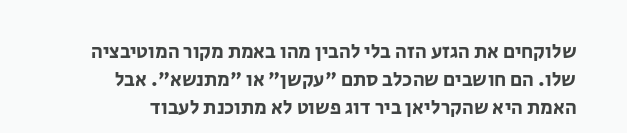שלוקחים את הגזע הזה בלי להבין מהו באמת מקור המוטיבציה שלו. הם חושבים שהכלב סתם "עקשן" או "מתנשא". אבל האמת היא שהקרליאן ביר דוג פשוט לא מתוכנת לעבוד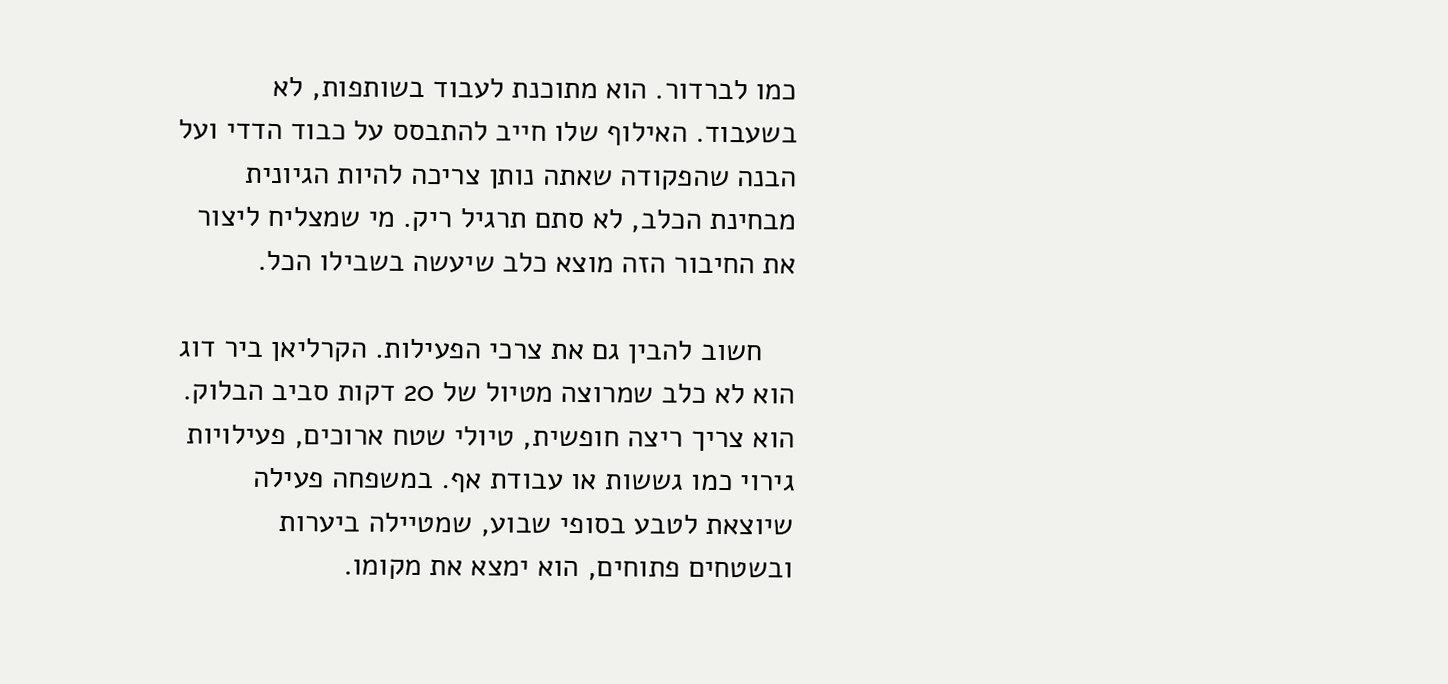כמו לברדור. הוא מתוכנת לעבוד בשותפות, לא בשעבוד. האילוף שלו חייב להתבסס על כבוד הדדי ועל הבנה שהפקודה שאתה נותן צריכה להיות הגיונית מבחינת הכלב, לא סתם תרגיל ריק. מי שמצליח ליצור את החיבור הזה מוצא כלב שיעשה בשבילו הכל.

    חשוב להבין גם את צרכי הפעילות. הקרליאן ביר דוג הוא לא כלב שמרוצה מטיול של 20 דקות סביב הבלוק. הוא צריך ריצה חופשית, טיולי שטח ארוכים, פעילויות גירוי כמו גששות או עבודת אף. במשפחה פעילה שיוצאת לטבע בסופי שבוע, שמטיילה ביערות ובשטחים פתוחים, הוא ימצא את מקומו.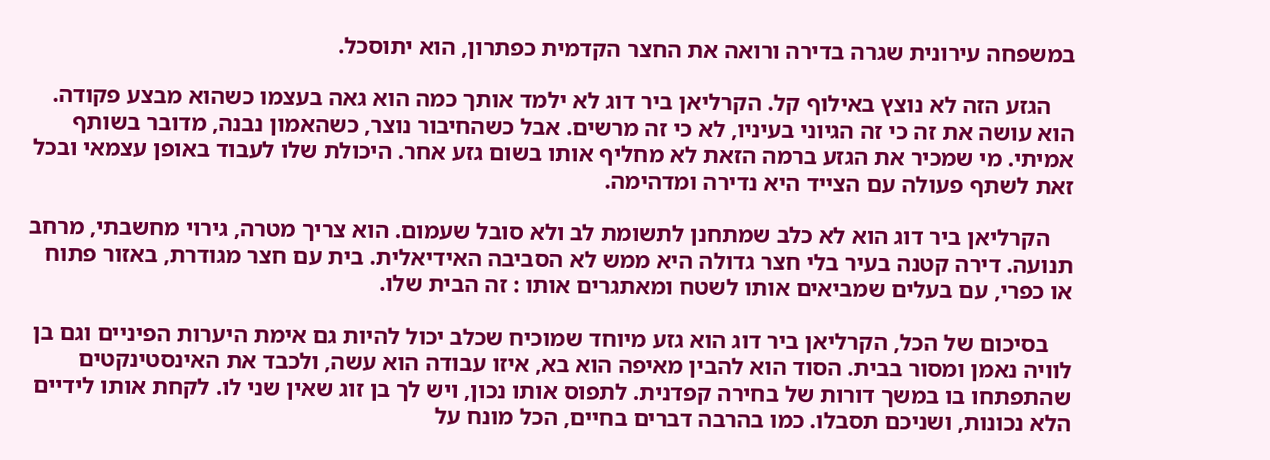במשפחה עירונית שגרה בדירה ורואה את החצר הקדמית כפתרון, הוא יתוסכל.

    הגזע הזה לא נוצץ באילוף קל. הקרליאן ביר דוג לא ילמד אותך כמה הוא גאה בעצמו כשהוא מבצע פקודה. הוא עושה את זה כי זה הגיוני בעיניו, לא כי זה מרשים. אבל כשהחיבור נוצר, כשהאמון נבנה, מדובר בשותף אמיתי. מי שמכיר את הגזע ברמה הזאת לא מחליף אותו בשום גזע אחר. היכולת שלו לעבוד באופן עצמאי ובכל זאת לשתף פעולה עם הצייד היא נדירה ומדהימה.

    הקרליאן ביר דוג הוא לא כלב שמתחנן לתשומת לב ולא סובל שעמום. הוא צריך מטרה, גירוי מחשבתי, מרחב תנועה. דירה קטנה בעיר בלי חצר גדולה היא ממש לא הסביבה האידיאלית. בית עם חצר מגודרת, באזור פתוח או כפרי, עם בעלים שמביאים אותו לשטח ומאתגרים אותו : זה הבית שלו.

    בסיכום של הכל, הקרליאן ביר דוג הוא גזע מיוחד שמוכיח שכלב יכול להיות גם אימת היערות הפיניים וגם בן לוויה נאמן ומסור בבית. הסוד הוא להבין מאיפה הוא בא, איזו עבודה הוא עשה, ולכבד את האינסטינקטים שהתפתחו בו במשך דורות של בחירה קפדנית. לתפוס אותו נכון, ויש לך בן זוג שאין שני לו. לקחת אותו לידיים הלא נכונות, ושניכם תסבלו. כמו בהרבה דברים בחיים, הכל מונח על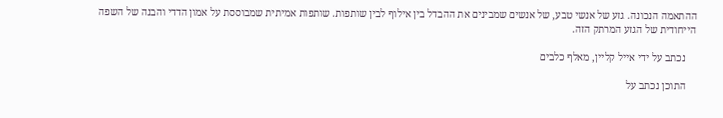ההתאמה הנכונה. גזע של אנשי טבע, של אנשים שמבינים את ההבדל בין אילוף לבין שותפות. שותפות אמיתית שמבוססת על אמון הדדי והבנה של השפה הייחודית של הגזע המרתק הזה.

    נכתב על ידי אייל קליין, מאלף כלבים

    התוכן נכתב על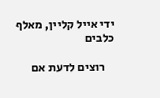ידי אייל קליין, מאלף כלבים

    רוצים לדעת אם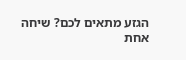הגזע מתאים לכם? שיחה אחת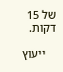של 15 דקות.

    ייעוץ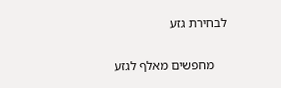לבחירת גזע

    מחפשים מאלף לגזע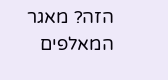הזה? מאגר המאלפים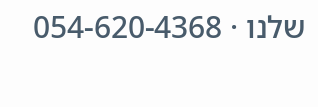שלנו · 054-620-4368